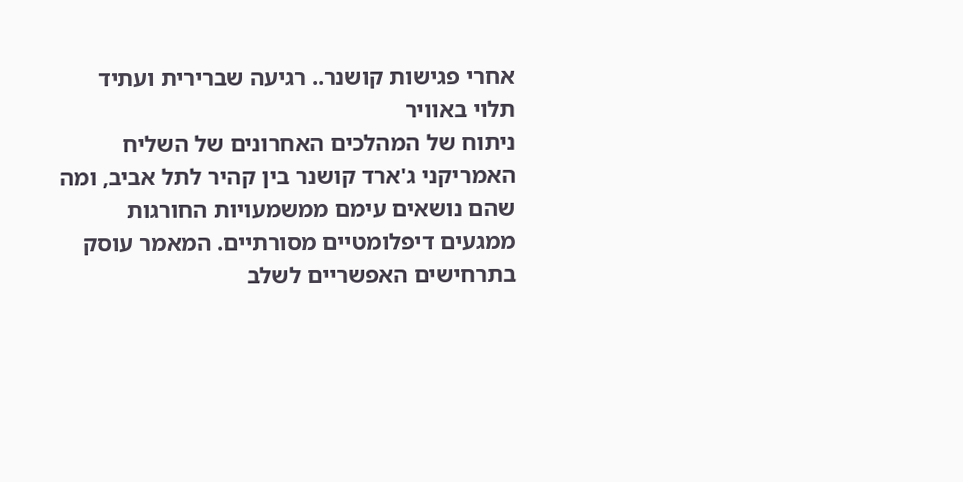אחרי פגישות קושנר.. רגיעה שברירית ועתיד תלוי באוויר
ניתוח של המהלכים האחרונים של השליח האמריקני ג'ארד קושנר בין קהיר לתל אביב, ומה שהם נושאים עימם ממשמעויות החורגות ממגעים דיפלומטיים מסורתיים. המאמר עוסק בתרחישים האפשריים לשלב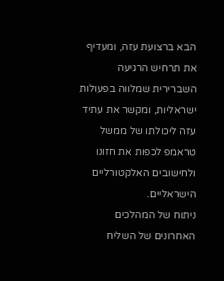הבא ברצועת עזה, ומעדיף את תרחיש הרגיעה השברירית שמלווה בפעולות ישראליות, ומקשר את עתיד עזה ליכולתו של ממשל טראמפ לכפות את חזונו ולחישובים האלקטורליים הישראליים.
ניתוח של המהלכים האחרונים של השליח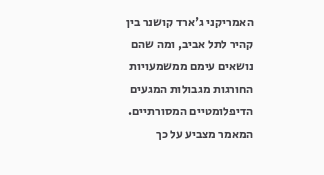האמריקני ג'ארד קושנר בין קהיר לתל אביב, ומה שהם נושאים עימם ממשמעויות החורגות מגבולות המגעים הדיפלומטיים המסורתיים. המאמר מצביע על כך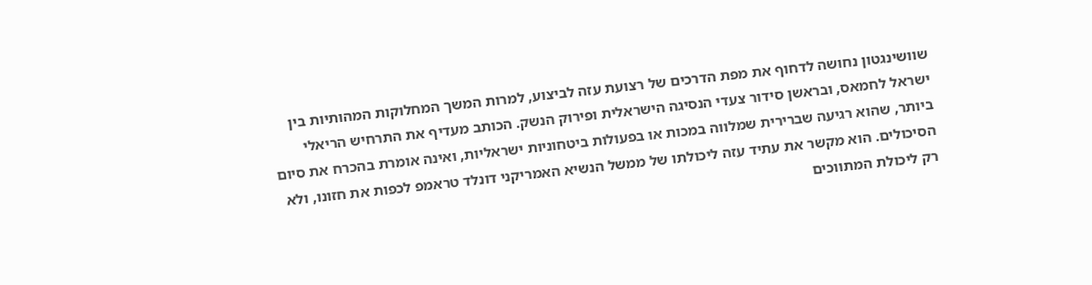שוושינגטון נחושה לדחוף את מפת הדרכים של רצועת עזה לביצוע, למרות המשך המחלוקות המהותיות בין ישראל לחמאס, ובראשן סידור צעדי הנסיגה הישראלית ופירוק הנשק. הכותב מעדיף את התרחיש הריאלי ביותר, שהוא רגיעה שברירית שמלווה במכות או בפעולות ביטחוניות ישראליות, ואינה אומרת בהכרח את סיום הסיכולים. הוא מקשר את עתיד עזה ליכולתו של ממשל הנשיא האמריקני דונלד טראמפ לכפות את חזונו, ולא רק ליכולת המתווכים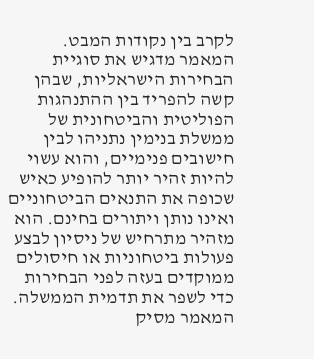לקרב בין נקודות המבט. המאמר מדגיש את סוגיית הבחירות הישראליות, שבהן קשה להפריד בין ההתנהגות הפוליטית והביטחונית של ממשלת בנימין נתניהו לבין חישובים פנימיים, והוא עשוי להיות זהיר יותר להופיע כאיש שכופה את התנאים הביטחוניים ואינו נותן ויתורים בחינם. הוא מזהיר מתרחיש של ניסיון לבצע פעולות ביטחוניות או חיסולים ממוקדים בעזה לפני הבחירות כדי לשפר את תדמית הממשלה. המאמר מסיק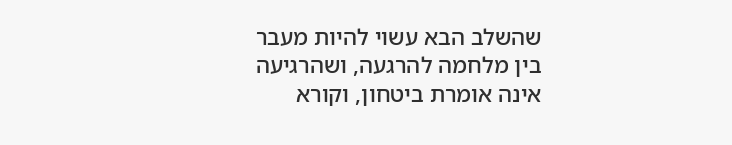שהשלב הבא עשוי להיות מעבר בין מלחמה להרגעה, ושהרגיעה אינה אומרת ביטחון, וקורא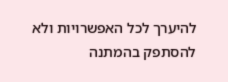להיערך לכל האפשרויות ולא להסתפק בהמתנה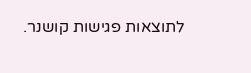לתוצאות פגישות קושנר.